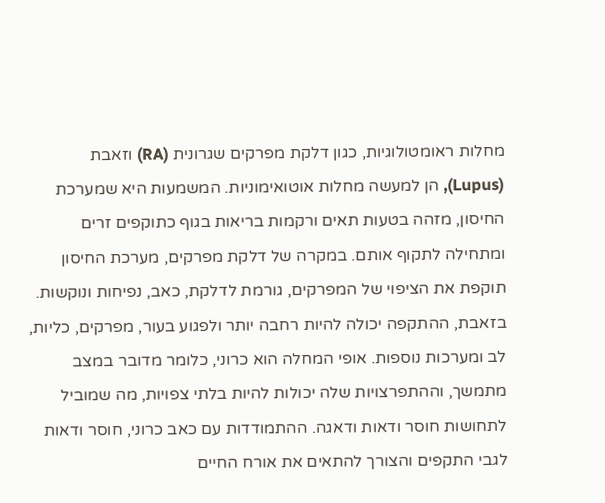מחלות ראומטולוגיות, כגון דלקת מפרקים שגרונית (RA) וזאבת (Lupus), הן למעשה מחלות אוטואימוניות. המשמעות היא שמערכת החיסון, מזהה בטעות תאים ורקמות בריאות בגוף כתוקפים זרים ומתחילה לתקוף אותם. במקרה של דלקת מפרקים, מערכת החיסון תוקפת את הציפוי של המפרקים, גורמת לדלקת, כאב, נפיחות ונוקשות.
בזאבת, ההתקפה יכולה להיות רחבה יותר ולפגוע בעור, מפרקים, כליות, לב ומערכות נוספות. אופי המחלה הוא כרוני, כלומר מדובר במצב מתמשך, וההתפרצויות שלה יכולות להיות בלתי צפויות, מה שמוביל לתחושות חוסר ודאות ודאגה. ההתמודדות עם כאב כרוני, חוסר ודאות לגבי התקפים והצורך להתאים את אורח החיים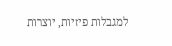למגבלות פיזיות, יוצרות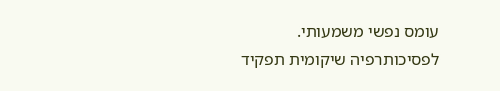עומס נפשי משמעותי.
לפסיכותרפיה שיקומית תפקיד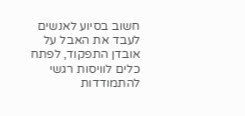חשוב בסיוע לאנשים לעבד את האבל על אובדן התפקוד, לפתח כלים לוויסות רגשי להתמודדות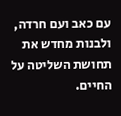עם כאב ועם חרדה, ולבנות מחדש את תחושת השליטה על החיים.